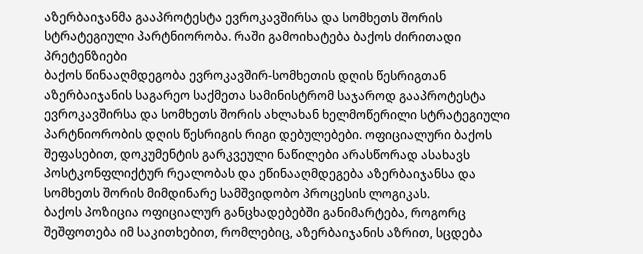აზერბაიჯანმა გააპროტესტა ევროკავშირსა და სომხეთს შორის სტრატეგიული პარტნიორობა. რაში გამოიხატება ბაქოს ძირითადი პრეტენზიები
ბაქოს წინააღმდეგობა ევროკავშირ-სომხეთის დღის წესრიგთან
აზერბაიჯანის საგარეო საქმეთა სამინისტრომ საჯაროდ გააპროტესტა ევროკავშირსა და სომხეთს შორის ახლახან ხელმოწერილი სტრატეგიული პარტნიორობის დღის წესრიგის რიგი დებულებები. ოფიციალური ბაქოს შეფასებით, დოკუმენტის გარკვეული ნაწილები არასწორად ასახავს პოსტკონფლიქტურ რეალობას და ეწინააღმდეგება აზერბაიჯანსა და სომხეთს შორის მიმდინარე სამშვიდობო პროცესის ლოგიკას.
ბაქოს პოზიცია ოფიციალურ განცხადებებში განიმარტება, როგორც შეშფოთება იმ საკითხებით, რომლებიც, აზერბაიჯანის აზრით, სცდება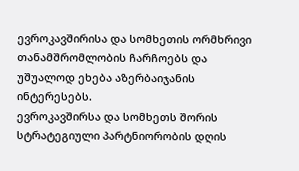ევროკავშირისა და სომხეთის ორმხრივი თანამშრომლობის ჩარჩოებს და უშუალოდ ეხება აზერბაიჯანის ინტერესებს.
ევროკავშირსა და სომხეთს შორის სტრატეგიული პარტნიორობის დღის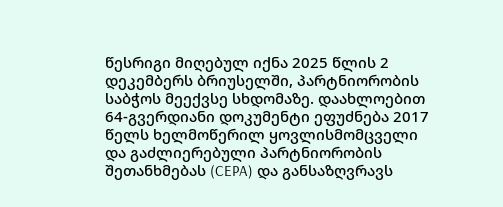წესრიგი მიღებულ იქნა 2025 წლის 2 დეკემბერს ბრიუსელში, პარტნიორობის საბჭოს მეექვსე სხდომაზე. დაახლოებით 64-გვერდიანი დოკუმენტი ეფუძნება 2017 წელს ხელმოწერილ ყოვლისმომცველი და გაძლიერებული პარტნიორობის შეთანხმებას (CEPA) და განსაზღვრავს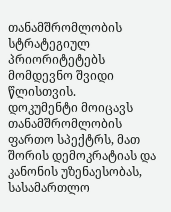თანამშრომლობის სტრატეგიულ პრიორიტეტებს მომდევნო შვიდი წლისთვის.
დოკუმენტი მოიცავს თანამშრომლობის ფართო სპექტრს, მათ შორის დემოკრატიას და კანონის უზენაესობას, სასამართლო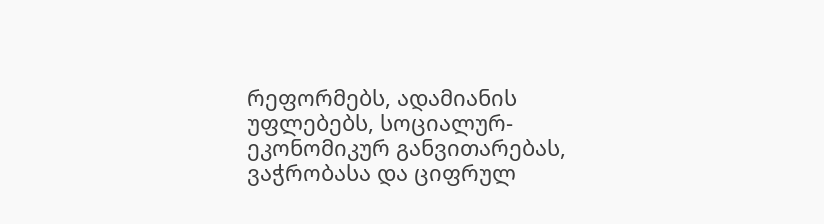რეფორმებს, ადამიანის უფლებებს, სოციალურ-ეკონომიკურ განვითარებას, ვაჭრობასა და ციფრულ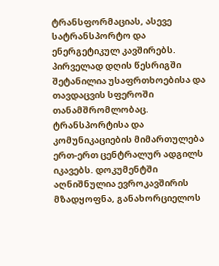ტრანსფორმაციას, ასევე სატრანსპორტო და ენერგეტიკულ კავშირებს. პირველად დღის წესრიგში შეტანილია უსაფრთხოებისა და თავდაცვის სფეროში თანამშრომლობაც.
ტრანსპორტისა და კომუნიკაციების მიმართულება ერთ-ერთ ცენტრალურ ადგილს იკავებს. დოკუმენტში აღნიშნულია ევროკავშირის მზადყოფნა, განახორციელოს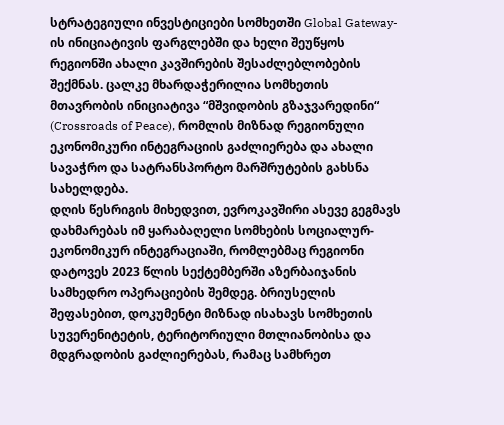სტრატეგიული ინვესტიციები სომხეთში Global Gateway-ის ინიციატივის ფარგლებში და ხელი შეუწყოს რეგიონში ახალი კავშირების შესაძლებლობების შექმნას. ცალკე მხარდაჭერილია სომხეთის მთავრობის ინიციატივა “მშვიდობის გზაჯვარედინი“ (Crossroads of Peace), რომლის მიზნად რეგიონული ეკონომიკური ინტეგრაციის გაძლიერება და ახალი სავაჭრო და სატრანსპორტო მარშრუტების გახსნა სახელდება.
დღის წესრიგის მიხედვით, ევროკავშირი ასევე გეგმავს დახმარებას იმ ყარაბაღელი სომხების სოციალურ-ეკონომიკურ ინტეგრაციაში, რომლებმაც რეგიონი დატოვეს 2023 წლის სექტემბერში აზერბაიჯანის სამხედრო ოპერაციების შემდეგ. ბრიუსელის შეფასებით, დოკუმენტი მიზნად ისახავს სომხეთის სუვერენიტეტის, ტერიტორიული მთლიანობისა და მდგრადობის გაძლიერებას, რამაც სამხრეთ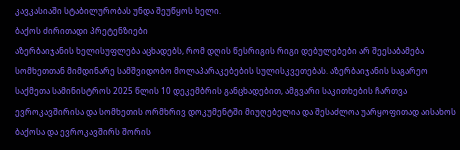კავკასიაში სტაბილურობას უნდა შეუწყოს ხელი.
ბაქოს ძირითადი პრეტენზიები
აზერბაიჯანის ხელისუფლება აცხადებს, რომ დღის წესრიგის რიგი დებულებები არ შეესაბამება სომხეთთან მიმდინარე სამშვიდობო მოლაპარაკებების სულისკვეთებას. აზერბაიჯანის საგარეო საქმეთა სამინისტროს 2025 წლის 10 დეკემბრის განცხადებით, ამგვარი საკითხების ჩართვა ევროკავშირისა და სომხეთის ორმხრივ დოკუმენტში მიუღებელია და შესაძლოა უარყოფითად აისახოს ბაქოსა და ევროკავშირს შორის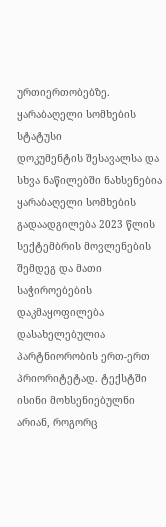ურთიერთობებზე.
ყარაბაღელი სომხების სტატუსი
დოკუმენტის შესავალსა და სხვა ნაწილებში ნახსენებია ყარაბაღელი სომხების გადაადგილება 2023 წლის სექტემბრის მოვლენების შემდეგ და მათი საჭიროებების დაკმაყოფილება დასახელებულია პარტნიორობის ერთ-ერთ პრიორიტეტად. ტექსტში ისინი მოხსენიებულნი არიან, როგორც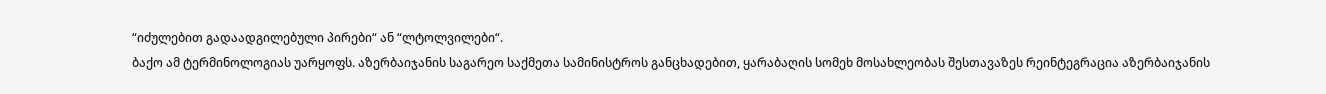“იძულებით გადაადგილებული პირები“ ან “ლტოლვილები“.
ბაქო ამ ტერმინოლოგიას უარყოფს. აზერბაიჯანის საგარეო საქმეთა სამინისტროს განცხადებით, ყარაბაღის სომეხ მოსახლეობას შესთავაზეს რეინტეგრაცია აზერბაიჯანის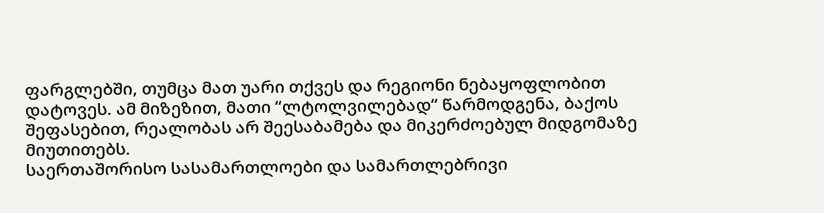ფარგლებში, თუმცა მათ უარი თქვეს და რეგიონი ნებაყოფლობით დატოვეს. ამ მიზეზით, მათი “ლტოლვილებად“ წარმოდგენა, ბაქოს შეფასებით, რეალობას არ შეესაბამება და მიკერძოებულ მიდგომაზე მიუთითებს.
საერთაშორისო სასამართლოები და სამართლებრივი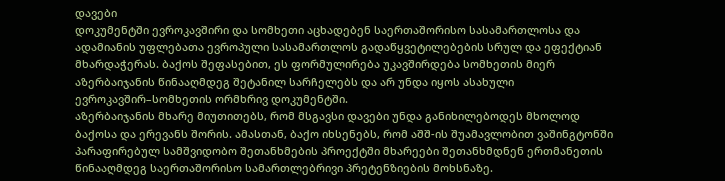დავები
დოკუმენტში ევროკავშირი და სომხეთი აცხადებენ საერთაშორისო სასამართლოსა და ადამიანის უფლებათა ევროპული სასამართლოს გადაწყვეტილებების სრულ და ეფექტიან მხარდაჭერას. ბაქოს შეფასებით, ეს ფორმულირება უკავშირდება სომხეთის მიერ აზერბაიჯანის წინააღმდეგ შეტანილ სარჩელებს და არ უნდა იყოს ასახული ევროკავშირ–სომხეთის ორმხრივ დოკუმენტში.
აზერბაიჯანის მხარე მიუთითებს, რომ მსგავსი დავები უნდა განიხილებოდეს მხოლოდ ბაქოსა და ერევანს შორის. ამასთან, ბაქო იხსენებს, რომ აშშ-ის შუამავლობით ვაშინგტონში პარაფირებულ სამშვიდობო შეთანხმების პროექტში მხარეები შეთანხმდნენ ერთმანეთის წინააღმდეგ საერთაშორისო სამართლებრივი პრეტენზიების მოხსნაზე.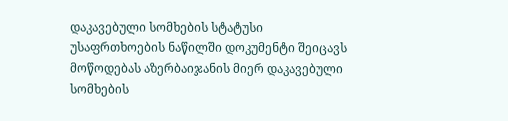დაკავებული სომხების სტატუსი
უსაფრთხოების ნაწილში დოკუმენტი შეიცავს მოწოდებას აზერბაიჯანის მიერ დაკავებული სომხების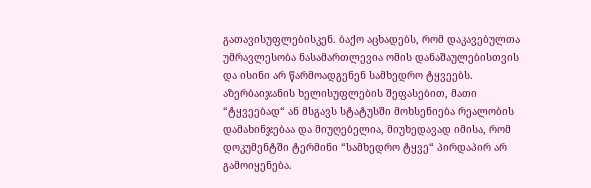გათავისუფლებისკენ. ბაქო აცხადებს, რომ დაკავებულთა უმრავლესობა ნასამართლევია ომის დანაშაულებისთვის და ისინი არ წარმოადგენენ სამხედრო ტყვეებს.
აზერბაიჯანის ხელისუფლების შეფასებით, მათი “ტყვეებად“ ან მსგავს სტატუსში მოხსენიება რეალობის დამახინჯებაა და მიუღებელია, მიუხედავად იმისა, რომ დოკუმენტში ტერმინი “სამხედრო ტყვე“ პირდაპირ არ გამოიყენება.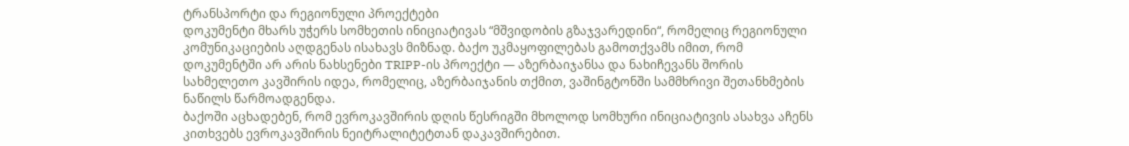ტრანსპორტი და რეგიონული პროექტები
დოკუმენტი მხარს უჭერს სომხეთის ინიციატივას “მშვიდობის გზაჯვარედინი“, რომელიც რეგიონული კომუნიკაციების აღდგენას ისახავს მიზნად. ბაქო უკმაყოფილებას გამოთქვამს იმით, რომ დოკუმენტში არ არის ნახსენები TRIPP-ის პროექტი — აზერბაიჯანსა და ნახიჩევანს შორის სახმელეთო კავშირის იდეა, რომელიც, აზერბაიჯანის თქმით, ვაშინგტონში სამმხრივი შეთანხმების ნაწილს წარმოადგენდა.
ბაქოში აცხადებენ, რომ ევროკავშირის დღის წესრიგში მხოლოდ სომხური ინიციატივის ასახვა აჩენს კითხვებს ევროკავშირის ნეიტრალიტეტთან დაკავშირებით.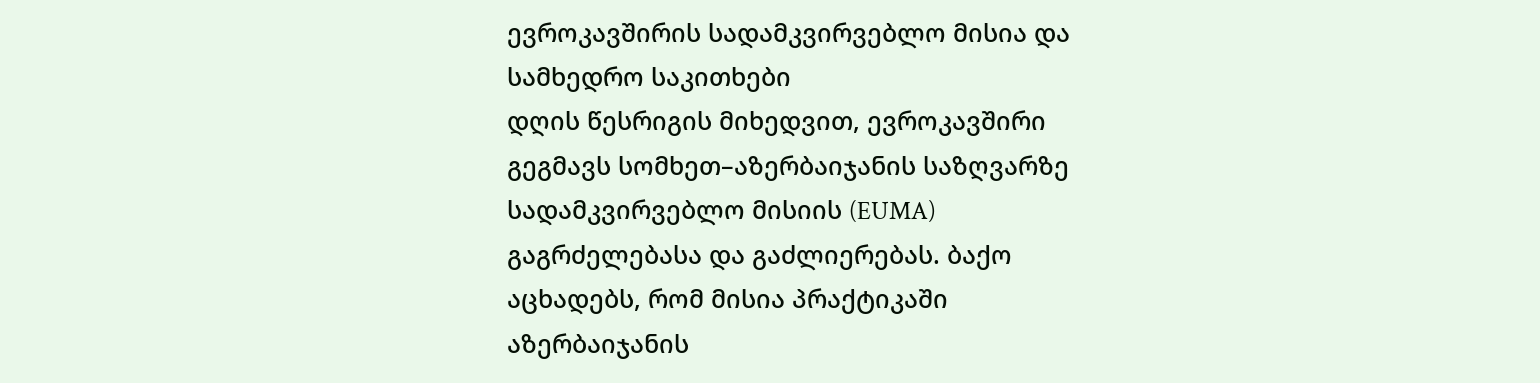ევროკავშირის სადამკვირვებლო მისია და სამხედრო საკითხები
დღის წესრიგის მიხედვით, ევროკავშირი გეგმავს სომხეთ–აზერბაიჯანის საზღვარზე სადამკვირვებლო მისიის (EUMA) გაგრძელებასა და გაძლიერებას. ბაქო აცხადებს, რომ მისია პრაქტიკაში აზერბაიჯანის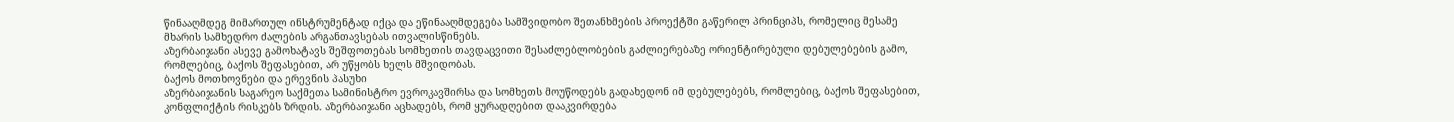წინააღმდეგ მიმართულ ინსტრუმენტად იქცა და ეწინააღმდეგება სამშვიდობო შეთანხმების პროექტში გაწერილ პრინციპს, რომელიც მესამე მხარის სამხედრო ძალების არგანთავსებას ითვალისწინებს.
აზერბაიჯანი ასევე გამოხატავს შეშფოთებას სომხეთის თავდაცვითი შესაძლებლობების გაძლიერებაზე ორიენტირებული დებულებების გამო, რომლებიც, ბაქოს შეფასებით, არ უწყობს ხელს მშვიდობას.
ბაქოს მოთხოვნები და ერევნის პასუხი
აზერბაიჯანის საგარეო საქმეთა სამინისტრო ევროკავშირსა და სომხეთს მოუწოდებს გადახედონ იმ დებულებებს, რომლებიც, ბაქოს შეფასებით, კონფლიქტის რისკებს ზრდის. აზერბაიჯანი აცხადებს, რომ ყურადღებით დააკვირდება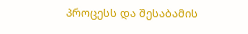პროცესს და შესაბამის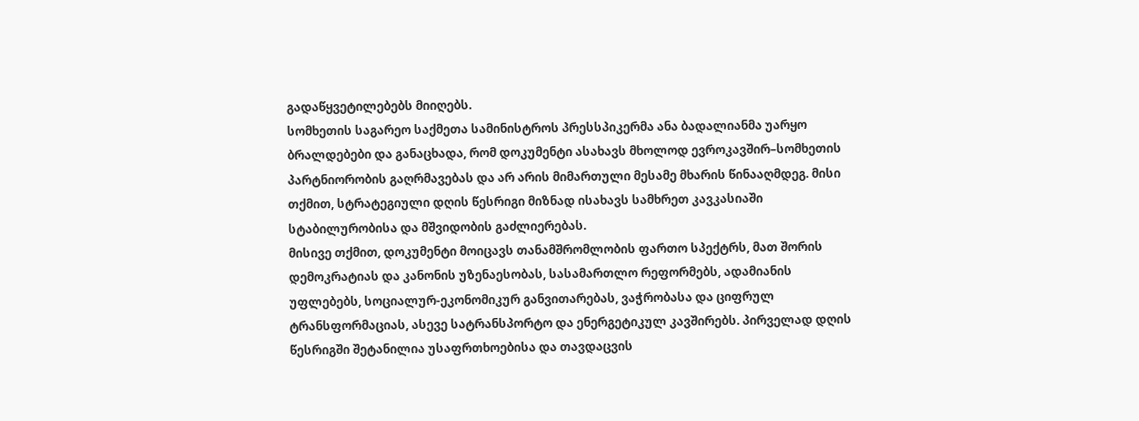გადაწყვეტილებებს მიიღებს.
სომხეთის საგარეო საქმეთა სამინისტროს პრესსპიკერმა ანა ბადალიანმა უარყო ბრალდებები და განაცხადა, რომ დოკუმენტი ასახავს მხოლოდ ევროკავშირ–სომხეთის პარტნიორობის გაღრმავებას და არ არის მიმართული მესამე მხარის წინააღმდეგ. მისი თქმით, სტრატეგიული დღის წესრიგი მიზნად ისახავს სამხრეთ კავკასიაში სტაბილურობისა და მშვიდობის გაძლიერებას.
მისივე თქმით, დოკუმენტი მოიცავს თანამშრომლობის ფართო სპექტრს, მათ შორის დემოკრატიას და კანონის უზენაესობას, სასამართლო რეფორმებს, ადამიანის უფლებებს, სოციალურ-ეკონომიკურ განვითარებას, ვაჭრობასა და ციფრულ ტრანსფორმაციას, ასევე სატრანსპორტო და ენერგეტიკულ კავშირებს. პირველად დღის წესრიგში შეტანილია უსაფრთხოებისა და თავდაცვის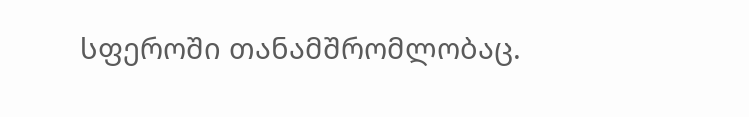სფეროში თანამშრომლობაც.